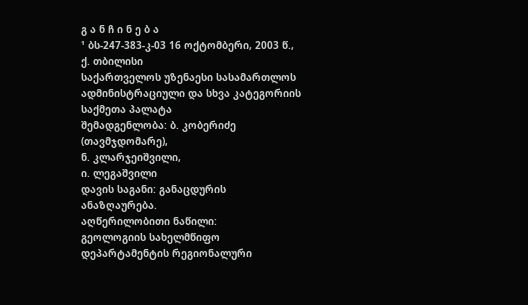გ ა ნ ჩ ი ნ ე ბ ა
¹ ბს-247-383-კ-03 16 ოქტომბერი, 2003 წ., ქ. თბილისი
საქართველოს უზენაესი სასამართლოს ადმინისტრაციული და სხვა კატეგორიის საქმეთა პალატა
შემადგენლობა: ბ. კობერიძე (თავმჯდომარე),
ნ. კლარჯეიშვილი,
ი. ლეგაშვილი
დავის საგანი: განაცდურის ანაზღაურება.
აღწერილობითი ნაწილი:
გეოლოგიის სახელმწიფო დეპარტამენტის რეგიონალური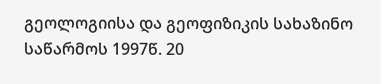გეოლოგიისა და გეოფიზიკის სახაზინო საწარმოს 1997წ. 20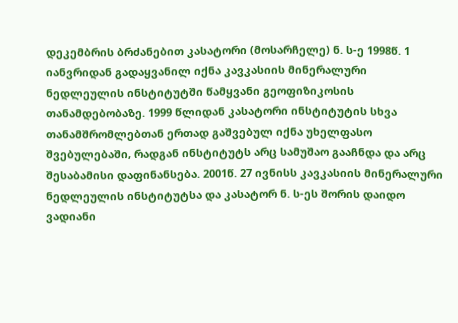დეკემბრის ბრძანებით კასატორი (მოსარჩელე) ნ. ს-ე 1998წ. 1 იანვრიდან გადაყვანილ იქნა კავკასიის მინერალური ნედლეულის ინსტიტუტში წამყვანი გეოფიზიკოსის თანამდებობაზე. 1999 წლიდან კასატორი ინსტიტუტის სხვა თანამშრომლებთან ერთად გაშვებულ იქნა უხელფასო შვებულებაში, რადგან ინსტიტუტს არც სამუშაო გააჩნდა და არც შესაბამისი დაფინანსება. 2001წ. 27 ივნისს კავკასიის მინერალური ნედლეულის ინსტიტუტსა და კასატორ ნ. ს-ეს შორის დაიდო ვადიანი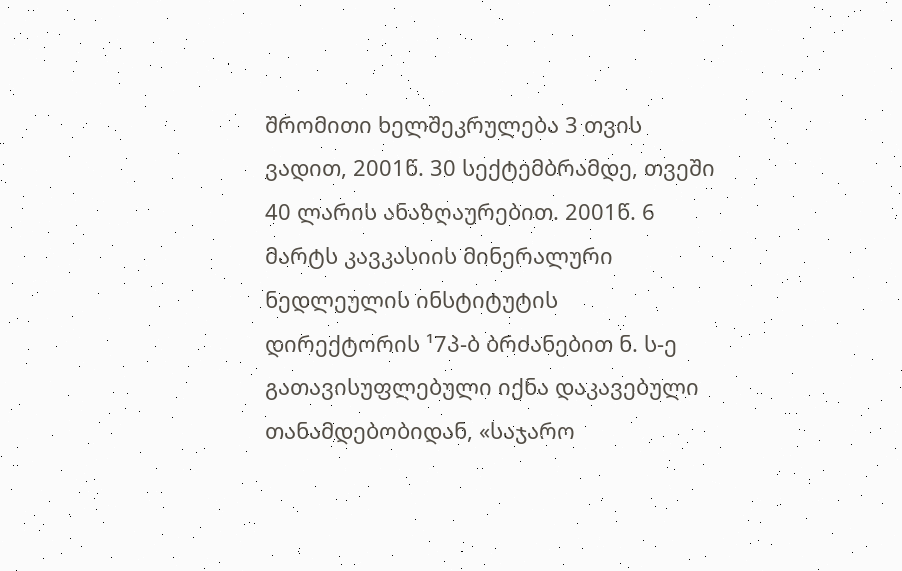შრომითი ხელშეკრულება 3 თვის ვადით, 2001წ. 30 სექტემბრამდე, თვეში 40 ლარის ანაზღაურებით. 2001წ. 6 მარტს კავკასიის მინერალური ნედლეულის ინსტიტუტის დირექტორის ¹7პ-ბ ბრძანებით ნ. ს-ე გათავისუფლებული იქნა დაკავებული თანამდებობიდან, «საჯარო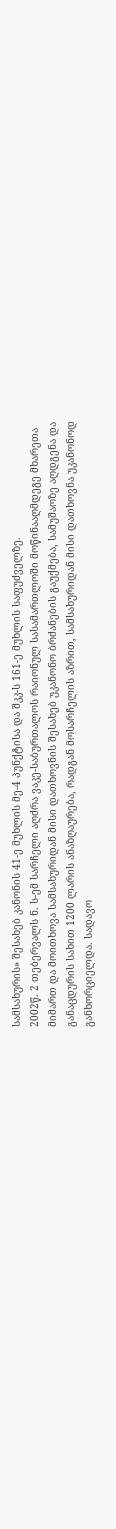სამსახურის» შესახებ კანონის 41-ე მუხლის მე-4 პუნქტისა და შკკ-ს 161-ე მუხლის საფუძველზე.
2002წ. 2 თებერვალს ნ. ს-ემ სარჩელი აღძრა ვაკე-საბურთალოს რაიონულ სასამართლოში მოწინააღმდეგე მხარეთა მიმართ და მოითხოვა სამსახურიდან მისი დათხოვნის შესახებ უკანონო ბრძანების გაუქმება, სამუშაოზე აღდგენა და განაცდურის სახით 1200 ლარის ანაზღაურება, რადგან მოსარჩელის აზრით, სამსახურიდან მისი დათხოვნა უკანონოდ განხორციელდა. სადავო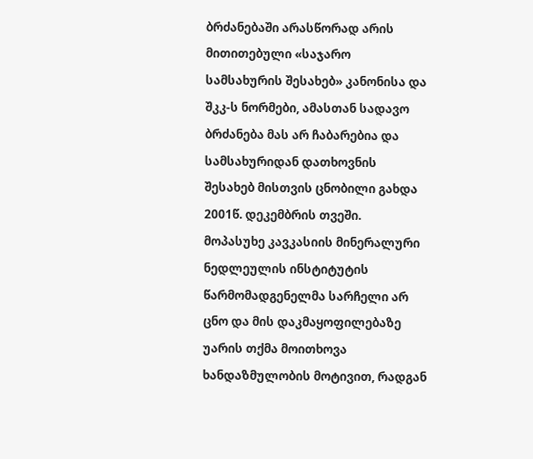ბრძანებაში არასწორად არის მითითებული «საჯარო სამსახურის შესახებ» კანონისა და შკკ-ს ნორმები, ამასთან სადავო ბრძანება მას არ ჩაბარებია და სამსახურიდან დათხოვნის შესახებ მისთვის ცნობილი გახდა 2001წ. დეკემბრის თვეში.
მოპასუხე კავკასიის მინერალური ნედლეულის ინსტიტუტის წარმომადგენელმა სარჩელი არ ცნო და მის დაკმაყოფილებაზე უარის თქმა მოითხოვა ხანდაზმულობის მოტივით, რადგან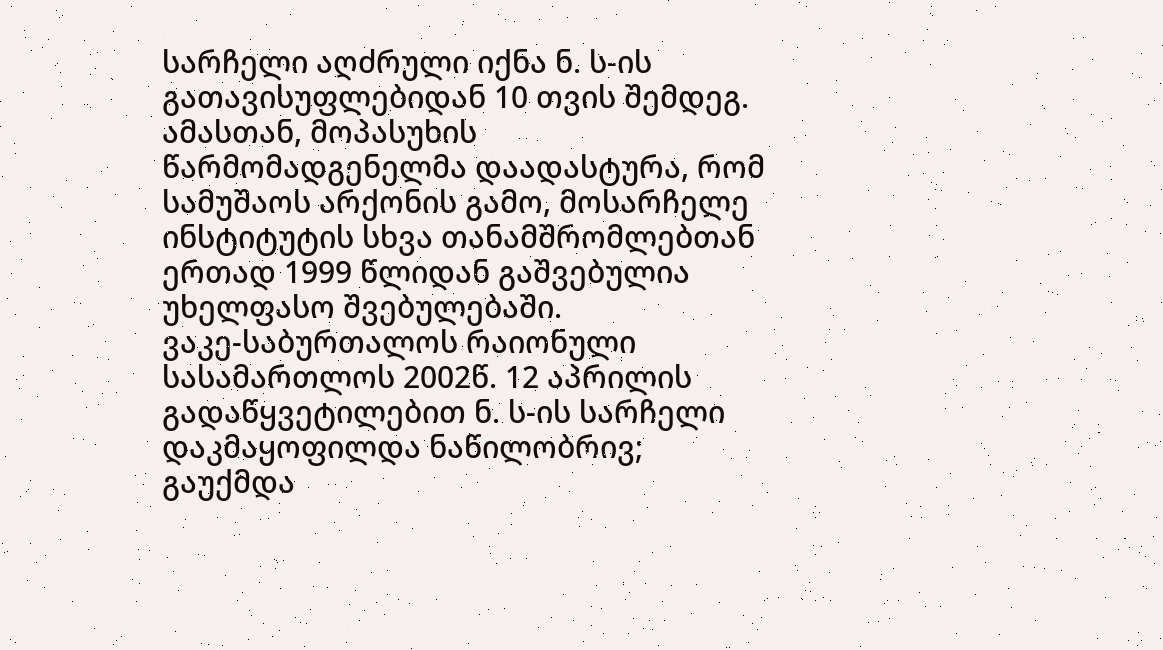სარჩელი აღძრული იქნა ნ. ს-ის გათავისუფლებიდან 10 თვის შემდეგ. ამასთან, მოპასუხის წარმომადგენელმა დაადასტურა, რომ სამუშაოს არქონის გამო, მოსარჩელე ინსტიტუტის სხვა თანამშრომლებთან ერთად 1999 წლიდან გაშვებულია უხელფასო შვებულებაში.
ვაკე-საბურთალოს რაიონული სასამართლოს 2002წ. 12 აპრილის გადაწყვეტილებით ნ. ს-ის სარჩელი დაკმაყოფილდა ნაწილობრივ; გაუქმდა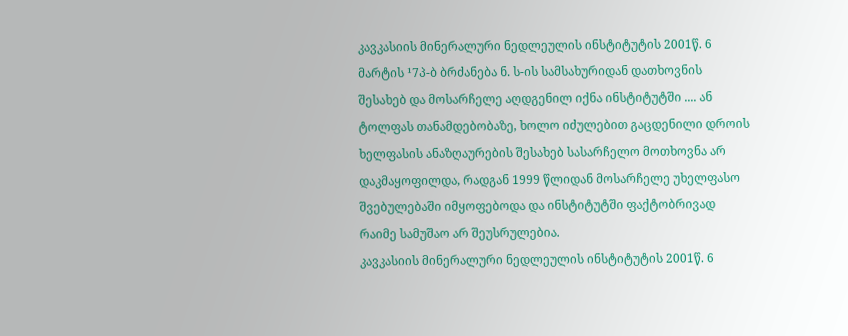კავკასიის მინერალური ნედლეულის ინსტიტუტის 2001წ. 6 მარტის ¹7პ-ბ ბრძანება ნ. ს-ის სამსახურიდან დათხოვნის შესახებ და მოსარჩელე აღდგენილ იქნა ინსტიტუტში .... ან ტოლფას თანამდებობაზე, ხოლო იძულებით გაცდენილი დროის ხელფასის ანაზღაურების შესახებ სასარჩელო მოთხოვნა არ დაკმაყოფილდა, რადგან 1999 წლიდან მოსარჩელე უხელფასო შვებულებაში იმყოფებოდა და ინსტიტუტში ფაქტობრივად რაიმე სამუშაო არ შეუსრულებია.
კავკასიის მინერალური ნედლეულის ინსტიტუტის 2001წ. 6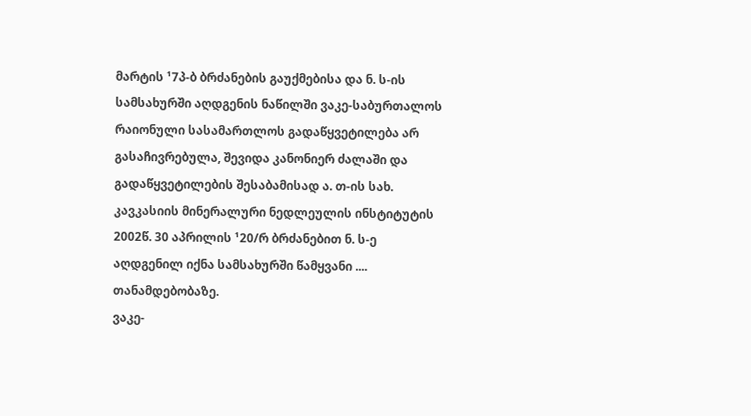მარტის ¹7პ-ბ ბრძანების გაუქმებისა და ნ. ს-ის სამსახურში აღდგენის ნაწილში ვაკე-საბურთალოს რაიონული სასამართლოს გადაწყვეტილება არ გასაჩივრებულა, შევიდა კანონიერ ძალაში და გადაწყვეტილების შესაბამისად ა. თ-ის სახ. კავკასიის მინერალური ნედლეულის ინსტიტუტის 2002წ. 30 აპრილის ¹20/რ ბრძანებით ნ. ს-ე აღდგენილ იქნა სამსახურში წამყვანი .... თანამდებობაზე.
ვაკე-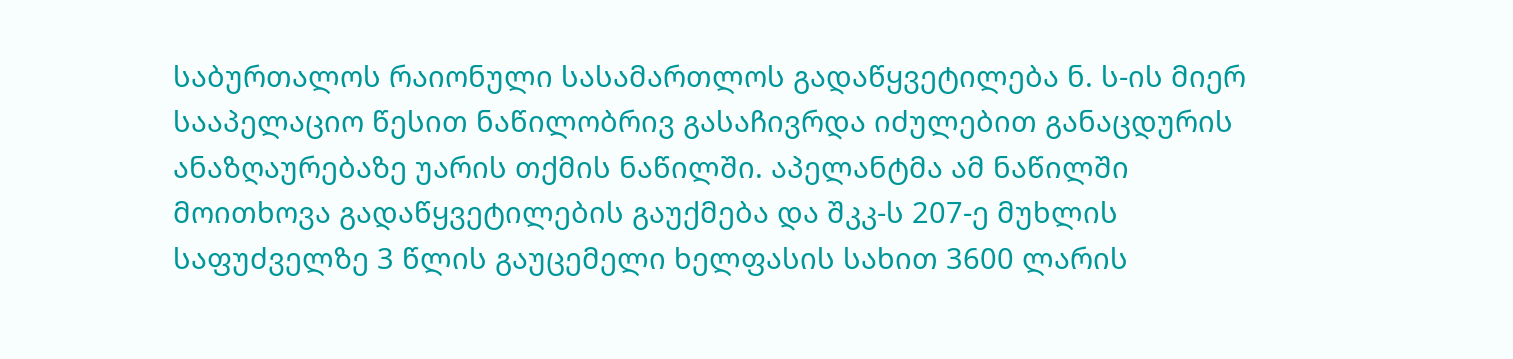საბურთალოს რაიონული სასამართლოს გადაწყვეტილება ნ. ს-ის მიერ სააპელაციო წესით ნაწილობრივ გასაჩივრდა იძულებით განაცდურის ანაზღაურებაზე უარის თქმის ნაწილში. აპელანტმა ამ ნაწილში მოითხოვა გადაწყვეტილების გაუქმება და შკკ-ს 207-ე მუხლის საფუძველზე 3 წლის გაუცემელი ხელფასის სახით 3600 ლარის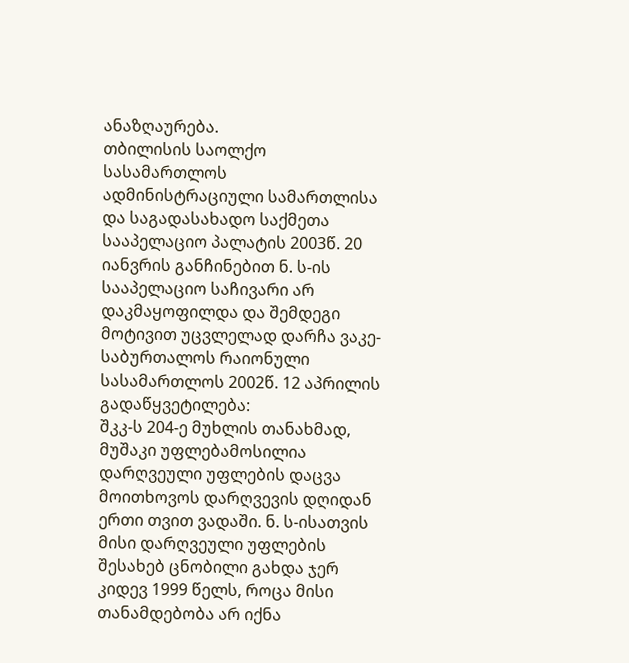ანაზღაურება.
თბილისის საოლქო სასამართლოს ადმინისტრაციული სამართლისა და საგადასახადო საქმეთა სააპელაციო პალატის 2003წ. 20 იანვრის განჩინებით ნ. ს-ის სააპელაციო საჩივარი არ დაკმაყოფილდა და შემდეგი მოტივით უცვლელად დარჩა ვაკე-საბურთალოს რაიონული სასამართლოს 2002წ. 12 აპრილის გადაწყვეტილება:
შკკ-ს 204-ე მუხლის თანახმად, მუშაკი უფლებამოსილია დარღვეული უფლების დაცვა მოითხოვოს დარღვევის დღიდან ერთი თვით ვადაში. ნ. ს-ისათვის მისი დარღვეული უფლების შესახებ ცნობილი გახდა ჯერ კიდევ 1999 წელს, როცა მისი თანამდებობა არ იქნა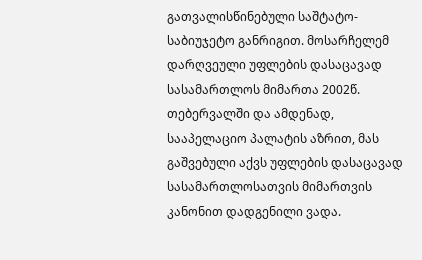გათვალისწინებული საშტატო-საბიუჯეტო განრიგით. მოსარჩელემ დარღვეული უფლების დასაცავად სასამართლოს მიმართა 2002წ. თებერვალში და ამდენად, სააპელაციო პალატის აზრით, მას გაშვებული აქვს უფლების დასაცავად სასამართლოსათვის მიმართვის კანონით დადგენილი ვადა.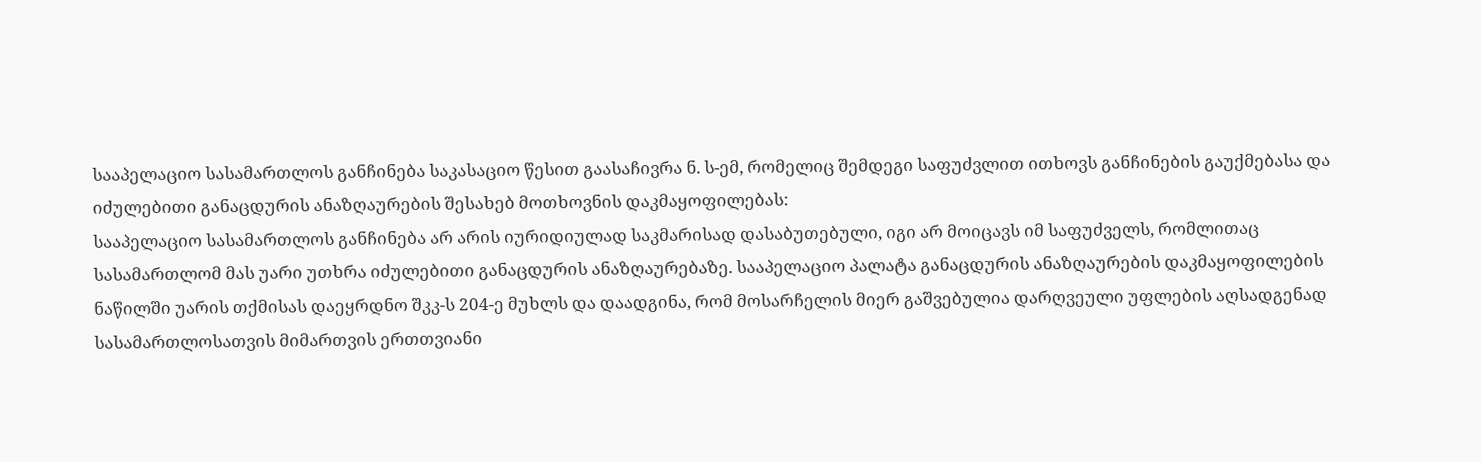სააპელაციო სასამართლოს განჩინება საკასაციო წესით გაასაჩივრა ნ. ს-ემ, რომელიც შემდეგი საფუძვლით ითხოვს განჩინების გაუქმებასა და იძულებითი განაცდურის ანაზღაურების შესახებ მოთხოვნის დაკმაყოფილებას:
სააპელაციო სასამართლოს განჩინება არ არის იურიდიულად საკმარისად დასაბუთებული, იგი არ მოიცავს იმ საფუძველს, რომლითაც სასამართლომ მას უარი უთხრა იძულებითი განაცდურის ანაზღაურებაზე. სააპელაციო პალატა განაცდურის ანაზღაურების დაკმაყოფილების ნაწილში უარის თქმისას დაეყრდნო შკკ-ს 204-ე მუხლს და დაადგინა, რომ მოსარჩელის მიერ გაშვებულია დარღვეული უფლების აღსადგენად სასამართლოსათვის მიმართვის ერთთვიანი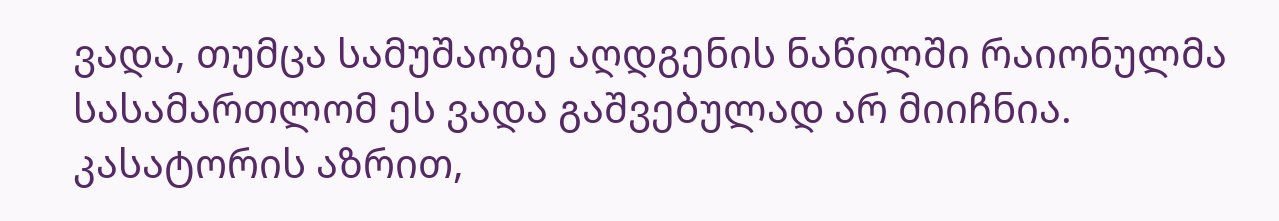ვადა, თუმცა სამუშაოზე აღდგენის ნაწილში რაიონულმა სასამართლომ ეს ვადა გაშვებულად არ მიიჩნია. კასატორის აზრით,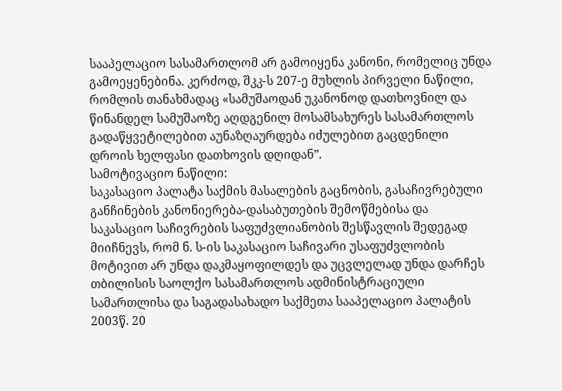სააპელაციო სასამართლომ არ გამოიყენა კანონი, რომელიც უნდა გამოეყენებინა. კერძოდ, შკკ-ს 207-ე მუხლის პირველი ნაწილი, რომლის თანახმადაც «სამუშაოდან უკანონოდ დათხოვნილ და წინანდელ სამუშაოზე აღდგენილ მოსამსახურეს სასამართლოს გადაწყვეტილებით აუნაზღაურდება იძულებით გაცდენილი დროის ხელფასი დათხოვის დღიდან”.
სამოტივაციო ნაწილი:
საკასაციო პალატა საქმის მასალების გაცნობის, გასაჩივრებული განჩინების კანონიერება-დასაბუთების შემოწმებისა და საკასაციო საჩივრების საფუძვლიანობის შესწავლის შედეგად მიიჩნევს, რომ ნ. ს-ის საკასაციო საჩივარი უსაფუძვლობის მოტივით არ უნდა დაკმაყოფილდეს და უცვლელად უნდა დარჩეს თბილისის საოლქო სასამართლოს ადმინისტრაციული სამართლისა და საგადასახადო საქმეთა სააპელაციო პალატის 2003წ. 20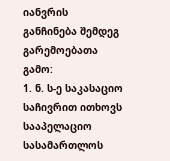იანვრის განჩინება შემდეგ გარემოებათა გამო:
1. ნ. ს-ე საკასაციო საჩივრით ითხოვს სააპელაციო სასამართლოს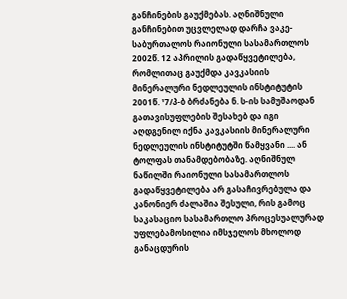განჩინების გაუქმებას. აღნიშნული განჩინებით უცვლელად დარჩა ვაკე-საბურთალოს რაიონული სასამართლოს 2002წ. 12 აპრილის გადაწყვეტილება, რომლითაც გაუქმდა კავკასიის მინერალური ნედლეულის ინსტიტუტის 2001წ. ¹7/პ-ბ ბრძანება ნ. ს-ის სამუშაოდან გათავისუფლების შესახებ და იგი აღდგენილ იქნა კავკასიის მინერალური ნედლეულის ინსტიტუტში წამყვანი .... ან ტოლფას თანამდებობაზე. აღნიშნულ ნაწილში რაიონული სასამართლოს გადაწყვეტილება არ გასაჩივრებულა და კანონიერ ძალაშია შესული, რის გამოც საკასაციო სასამართლო პროცესუალურად უფლებამოსილია იმსჯელოს მხოლოდ განაცდურის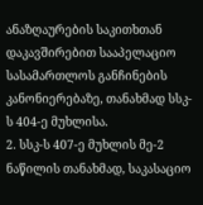ანაზღაურების საკითხთან დაკავშირებით სააპელაციო სასამართლოს განჩინების კანონიერებაზე, თანახმად სსკ-ს 404-ე მუხლისა.
2. სსკ-ს 407-ე მუხლის მე-2 ნაწილის თანახმად, საკასაციო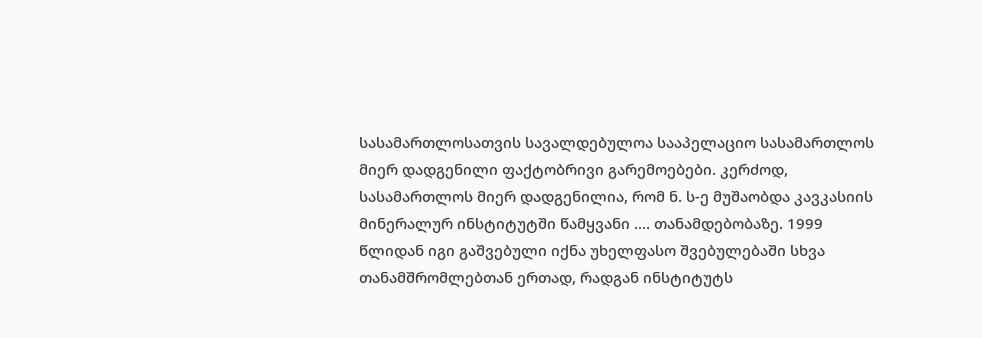სასამართლოსათვის სავალდებულოა სააპელაციო სასამართლოს მიერ დადგენილი ფაქტობრივი გარემოებები. კერძოდ, სასამართლოს მიერ დადგენილია, რომ ნ. ს-ე მუშაობდა კავკასიის მინერალურ ინსტიტუტში წამყვანი .... თანამდებობაზე. 1999 წლიდან იგი გაშვებული იქნა უხელფასო შვებულებაში სხვა თანამშრომლებთან ერთად, რადგან ინსტიტუტს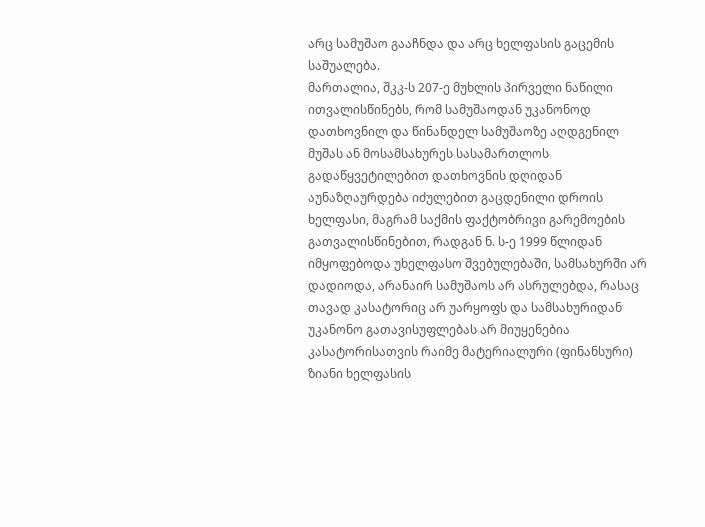არც სამუშაო გააჩნდა და არც ხელფასის გაცემის საშუალება.
მართალია, შკკ-ს 207-ე მუხლის პირველი ნაწილი ითვალისწინებს, რომ სამუშაოდან უკანონოდ დათხოვნილ და წინანდელ სამუშაოზე აღდგენილ მუშას ან მოსამსახურეს სასამართლოს გადაწყვეტილებით დათხოვნის დღიდან აუნაზღაურდება იძულებით გაცდენილი დროის ხელფასი, მაგრამ საქმის ფაქტობრივი გარემოების გათვალისწინებით, რადგან ნ. ს-ე 1999 წლიდან იმყოფებოდა უხელფასო შვებულებაში, სამსახურში არ დადიოდა, არანაირ სამუშაოს არ ასრულებდა, რასაც თავად კასატორიც არ უარყოფს და სამსახურიდან უკანონო გათავისუფლებას არ მიუყენებია კასატორისათვის რაიმე მატერიალური (ფინანსური) ზიანი ხელფასის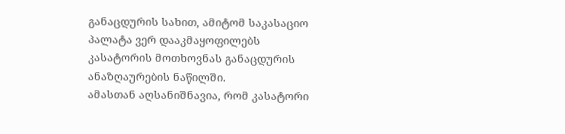განაცდურის სახით, ამიტომ საკასაციო პალატა ვერ დააკმაყოფილებს კასატორის მოთხოვნას განაცდურის ანაზღაურების ნაწილში.
ამასთან აღსანიშნავია, რომ კასატორი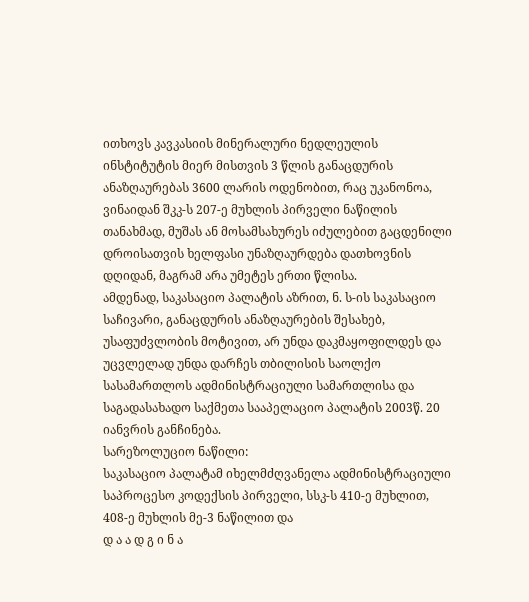ითხოვს კავკასიის მინერალური ნედლეულის ინსტიტუტის მიერ მისთვის 3 წლის განაცდურის ანაზღაურებას 3600 ლარის ოდენობით, რაც უკანონოა, ვინაიდან შკკ-ს 207-ე მუხლის პირველი ნაწილის თანახმად, მუშას ან მოსამსახურეს იძულებით გაცდენილი დროისათვის ხელფასი უნაზღაურდება დათხოვნის დღიდან, მაგრამ არა უმეტეს ერთი წლისა.
ამდენად, საკასაციო პალატის აზრით, ნ. ს-ის საკასაციო საჩივარი, განაცდურის ანაზღაურების შესახებ, უსაფუძვლობის მოტივით, არ უნდა დაკმაყოფილდეს და უცვლელად უნდა დარჩეს თბილისის საოლქო სასამართლოს ადმინისტრაციული სამართლისა და საგადასახადო საქმეთა სააპელაციო პალატის 2003წ. 20 იანვრის განჩინება.
სარეზოლუციო ნაწილი:
საკასაციო პალატამ იხელმძღვანელა ადმინისტრაციული საპროცესო კოდექსის პირველი, სსკ-ს 410-ე მუხლით, 408-ე მუხლის მე-3 ნაწილით და
დ ა ა დ გ ი ნ ა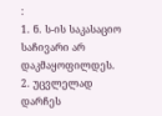:
1. ნ. ს-ის საკასაციო საჩივარი არ დაკმაყოფილდეს.
2. უცვლელად დარჩეს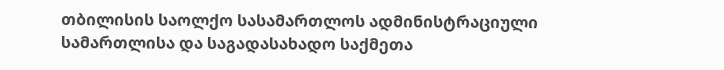თბილისის საოლქო სასამართლოს ადმინისტრაციული სამართლისა და საგადასახადო საქმეთა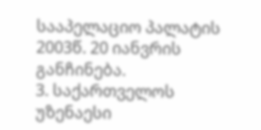სააპელაციო პალატის 2003წ. 20 იანვრის განჩინება.
3. საქართველოს უზენაესი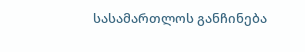სასამართლოს განჩინება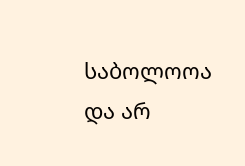საბოლოოა და არ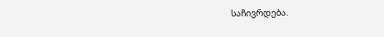საჩივრდება.